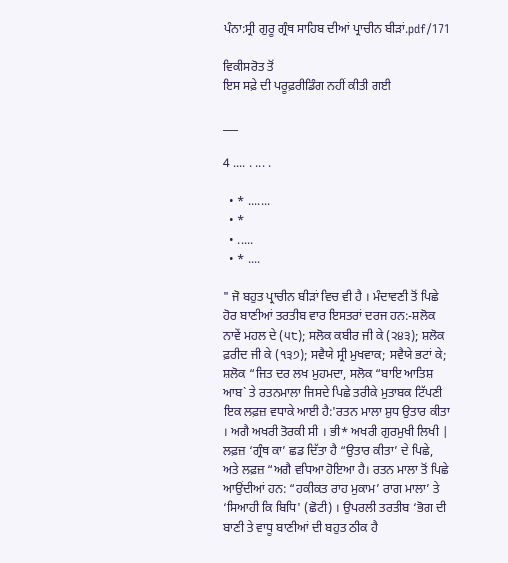ਪੰਨਾ:ਸ੍ਰੀ ਗੁਰੂ ਗ੍ਰੰਥ ਸਾਹਿਬ ਦੀਆਂ ਪ੍ਰਾਚੀਨ ਬੀੜਾਂ.pdf/171

ਵਿਕੀਸਰੋਤ ਤੋਂ
ਇਸ ਸਫ਼ੇ ਦੀ ਪਰੂਫ਼ਰੀਡਿੰਗ ਨਹੀਂ ਕੀਤੀ ਗਈ

___

4 .... . ... .

  • * .......
  • *
  • .....
  • * ....

" ਜੋ ਬਹੁਤ ਪ੍ਰਾਚੀਨ ਬੀੜਾਂ ਵਿਚ ਵੀ ਹੈ । ਮੰਦਾਵਣੀ ਤੋਂ ਪਿਛੇ ਹੋਰ ਬਾਣੀਆਂ ਤਰਤੀਬ ਵਾਰ ਇਸਤਰਾਂ ਦਰਜ ਹਨ:-ਸ਼ਲੋਕ ਨਾਵੇਂ ਮਹਲ ਦੇ (੫੮); ਸਲੋਕ ਕਬੀਰ ਜੀ ਕੇ (੨੪੩); ਸ਼ਲੋਕ ਫ਼ਰੀਦ ਜੀ ਕੇ (੧੩੭); ਸਵੈਯੇ ਸ੍ਰੀ ਮੁਖਵਾਕ; ਸਵੈਯੇ ਭਟਾਂ ਕੇ; ਸ਼ਲੋਕ “ਜਿਤ ਦਰ ਲਖ ਮੁਹਮਦਾ, ਸਲੋਕ “ਬਾਇ ਆਤਿਸ਼ ਆਬ` ਤੇ ਰਤਨਮਾਲਾ ਜਿਸਦੇ ਪਿਛੇ ਤਰੀਕੇ ਮੁਤਾਬਕ ਟਿੱਪਣੀ ਇਕ ਲਫ਼ਜ਼ ਵਧਾਕੇ ਆਈ ਹੈ:'ਰਤਨ ਮਾਲਾ ਸ਼ੁਧ ਉਤਾਰ ਕੀਤਾ । ਅਗੈ ਅਖਰੀ ਤੋਰਕੀ ਸੀ । ਭੀ* ਅਖਰੀ ਗੁਰਮੁਖੀ ਲਿਖੀ | ਲਫ਼ਜ਼ ‘ਗ੍ਰੰਥ ਕਾ’ ਛਡ ਦਿੱਤਾ ਹੈ “ਉਤਾਰ ਕੀਤਾ’ ਦੇ ਪਿਛੇ, ਅਤੇ ਲਫ਼ਜ਼ “ਅਗੈ ਵਧਿਆ ਹੋਇਆ ਹੈ। ਰਤਨ ਮਾਲਾ ਤੋਂ ਪਿਛੇ ਆਉਂਦੀਆਂ ਹਨ: “ਹਕੀਕਤ ਰਾਹ ਮੁਕਾਮ’ ਰਾਗ ਮਾਲਾ’ ਤੇ ‘ਸਿਆਹੀ ਕਿ ਬਿਧਿ' (ਛੋਟੀ) । ਉਪਰਲੀ ਤਰਤੀਬ ‘ਭੋਗ ਦੀ ਬਾਣੀ ਤੇ ਵਾਧੂ ਬਾਣੀਆਂ ਦੀ ਬਹੁਤ ਠੀਕ ਹੈ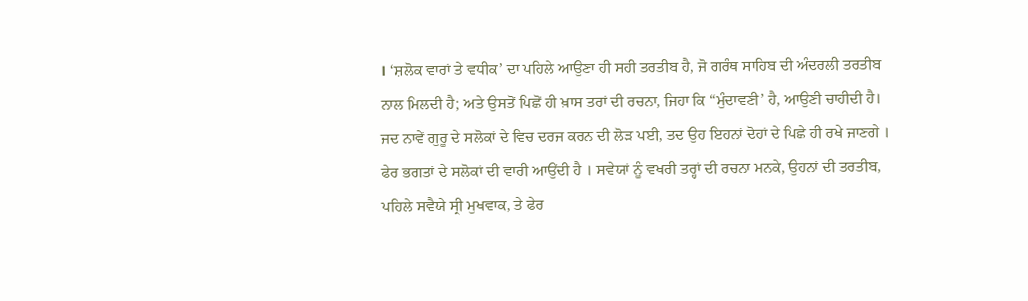। ‘ਸ਼ਲੋਕ ਵਾਰਾਂ ਤੇ ਵਧੀਕ’ ਦਾ ਪਹਿਲੇ ਆਉਣਾ ਹੀ ਸਹੀ ਤਰਤੀਬ ਹੈ, ਜੋ ਗਰੰਥ ਸਾਹਿਬ ਦੀ ਅੰਦਰਲੀ ਤਰਤੀਬ ਨਾਲ ਮਿਲਦੀ ਹੈ; ਅਤੇ ਉਸਤੋਂ ਪਿਛੋਂ ਹੀ ਖ਼ਾਸ ਤਰਾਂ ਦੀ ਰਚਨਾ, ਜਿਹਾ ਕਿ “ਮੁੰਦਾਵਣੀ’ ਹੈ, ਆਉਣੀ ਚਾਹੀਦੀ ਹੈ। ਜਦ ਨਾਵੇਂ ਗੁਰੂ ਦੇ ਸਲੋਕਾਂ ਦੇ ਵਿਚ ਦਰਜ ਕਰਨ ਦੀ ਲੋੜ ਪਈ, ਤਦ ਉਹ ਇਹਨਾਂ ਦੋਹਾਂ ਦੇ ਪਿਛੇ ਹੀ ਰਖੇ ਜਾਣਗੇ । ਫੇਰ ਭਗਤਾਂ ਦੇ ਸਲੋਕਾਂ ਦੀ ਵਾਰੀ ਆਉਂਦੀ ਹੈ । ਸਵੇਯਾਂ ਨੂੰ ਵਖਰੀ ਤਰ੍ਹਾਂ ਦੀ ਰਚਨਾ ਮਨਕੇ, ਉਹਨਾਂ ਦੀ ਤਰਤੀਬ, ਪਹਿਲੇ ਸਵੈਯੇ ਸ੍ਰੀ ਮੁਖਵਾਕ, ਤੇ ਫੇਰ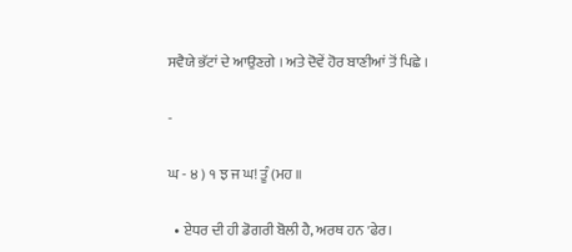ਸਵੈਯੇ ਭੱਟਾਂ ਦੇ ਆਉਣਗੇ । ਅਤੇ ਦੋਵੇਂ ਹੋਰ ਬਾਣੀਆਂ ਤੋਂ ਪਿਛੇ ।

-

ਘ - ੪ ) ੧ ਝ ਜ ਘ! ਤੂੰ (ਮਹ ॥

  • ਏਧਰ ਦੀ ਹੀ ਡੋਗਰੀ ਬੋਲੀ ਹੈ, ਅਰਥ ਹਨ 'ਫੇਰ।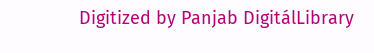Digitized by Panjab DigitálLibrary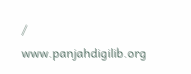/ www.panjahdigilib.org